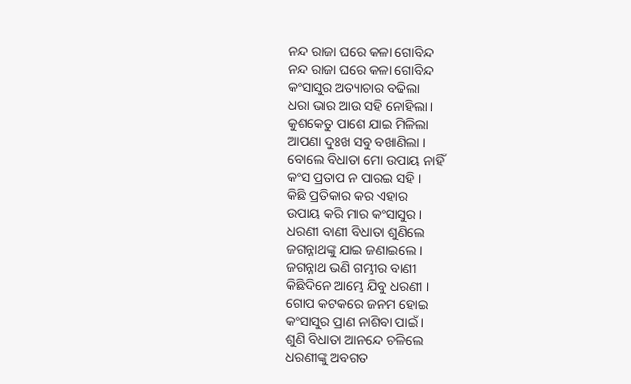ନନ୍ଦ ରାଜା ଘରେ କଳା ଗୋବିନ୍ଦ
ନନ୍ଦ ରାଜା ଘରେ କଳା ଗୋବିନ୍ଦ
କଂସାସୁର ଅତ୍ୟାଚାର ବଢିଲା
ଧରା ଭାର ଆଉ ସହି ନୋହିଲା ।
କୁଶକେତୁ ପାଶେ ଯାଇ ମିଳିଲା
ଆପଣା ଦୁଃଖ ସବୁ ବଖାଣିଲା ।
ବୋଲେ ବିଧାତା ମୋ ଉପାୟ ନାହିଁ
କଂସ ପ୍ରତାପ ନ ପାରଇ ସହି ।
କିଛି ପ୍ରତିକାର କର ଏହାର
ଉପାୟ କରି ମାର କଂସାସୁର ।
ଧରଣୀ ବାଣୀ ବିଧାତା ଶୁଣିଲେ
ଜଗନ୍ନାଥଙ୍କୁ ଯାଇ ଜଣାଇଲେ ।
ଜଗନ୍ନାଥ ଭଣି ଗମ୍ଭୀର ବାଣୀ
କିଛିଦିନେ ଆମ୍ଭେ ଯିବୁ ଧରଣୀ ।
ଗୋପ କଟକରେ ଜନମ ହୋଇ
କଂସାସୁର ପ୍ରାଣ ନାଶିବା ପାଇଁ ।
ଶୁଣି ବିଧାତା ଆନନ୍ଦେ ଚଳିଲେ
ଧରଣୀଙ୍କୁ ଅବଗତ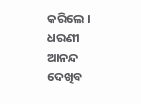କରିଲେ ।
ଧରଣୀ ଆନନ୍ଦ ଦେଖିବ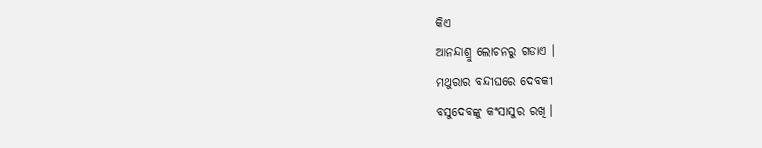କିଏ
ଆନନ୍ଦାଶ୍ରୁ ଲୋଚନରୁ ଗଡାଏ ।
ମଥୁରାର ବନ୍ଦୀଘରେ ଦେବକୀ
ବସୁଦେବଙ୍କୁ କଂସାସୁର ରଖି ।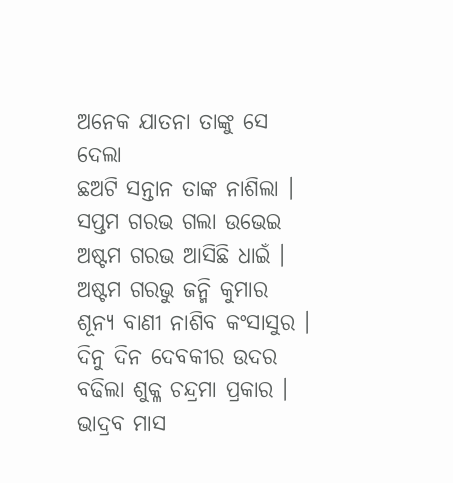ଅନେକ ଯାତନା ତାଙ୍କୁ ସେ ଦେଲା
ଛଅଟି ସନ୍ତାନ ତାଙ୍କ ନାଶିଲା ।
ସପ୍ତମ ଗରଭ ଗଲା ଉଭେଇ
ଅଷ୍ଟମ ଗରଭ ଆସିଛି ଧାଇଁ ।
ଅଷ୍ଟମ ଗରଭୁ ଜନ୍ମି କୁମାର
ଶୂନ୍ୟ ବାଣୀ ନାଶିବ କଂସାସୁର ।
ଦିନୁ ଦିନ ଦେବକୀର ଉଦର
ବଢିଲା ଶୁକ୍ଳ ଚନ୍ଦ୍ରମା ପ୍ରକାର ।
ଭାଦ୍ରବ ମାସ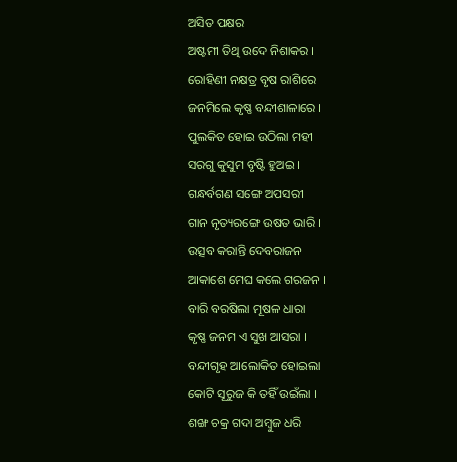ଅସିତ ପକ୍ଷର
ଅଷ୍ଟମୀ ତିଥି ଉଦେ ନିଶାକର ।
ରୋହିଣୀ ନକ୍ଷତ୍ର ବୃଷ ରାଶିରେ
ଜନମିଲେ କୃଷ୍ଣ ବନ୍ଦୀଶାଳାରେ ।
ପୁଲକିତ ହୋଇ ଉଠିଲା ମହୀ
ସରଗୁ କୁସୁମ ବୃଷ୍ଟି ହୁଅଇ ।
ଗନ୍ଧର୍ବଗଣ ସଙ୍ଗେ ଅପସରୀ
ଗାନ ନୃତ୍ୟରଙ୍ଗେ ଉଷତ ଭାରି ।
ଉତ୍ସବ କରାନ୍ତି ଦେବରାଜନ
ଆକାଶେ ମେଘ କଲେ ଗରଜନ ।
ବାରି ବରଷିଲା ମୂଷଳ ଧାରା
କୃଷ୍ଣ ଜନମ ଏ ସୁଖ ଆସରା ।
ବନ୍ଦୀଗୃହ ଆଲୋକିତ ହୋଇଲା
କୋଟି ସୂରୁଜ କି ତହିଁ ଉଇଁଲା ।
ଶଙ୍ଖ ଚକ୍ର ଗଦା ଅମ୍ବୁଜ ଧରି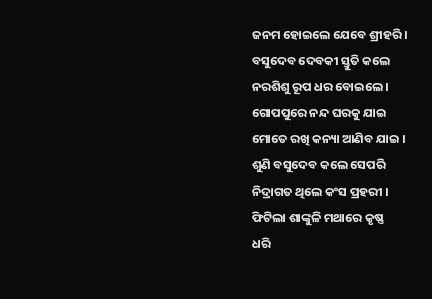ଜନମ ହୋଇଲେ ଯେବେ ଶ୍ରୀହରି ।
ବସୁଦେବ ଦେବକୀ ସ୍ତୁତି କଲେ
ନରଶିଶୁ ରୂପ ଧର ବୋଇଲେ ।
ଗୋପପୁରେ ନନ୍ଦ ଘରକୁ ଯାଇ
ମୋତେ ରଖି କନ୍ୟା ଆଣିବ ଯାଇ ।
ଶୁଣି ବସୁଦେବ କଲେ ସେପରି
ନିଦ୍ରାଗତ ଥିଲେ କଂସ ପ୍ରହରୀ ।
ଫିଟିଲା ଶାଙ୍କୁଳି ମଥାରେ କୃଷ୍ଣ
ଧରି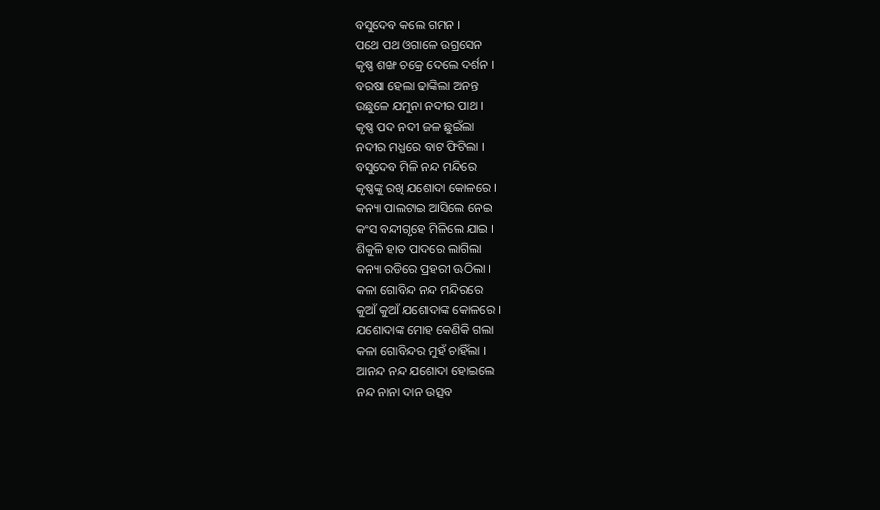ବସୁଦେବ କଲେ ଗମନ ।
ପଥେ ପଥ ଓଗାଳେ ଉଗ୍ରସେନ
କୃଷ୍ଣ ଶଙ୍ଖ ଚକ୍ରେ ଦେଲେ ଦର୍ଶନ ।
ବରଷା ହେଲା ଢାଙ୍କିଲା ଅନନ୍ତ
ଉଛୁଳେ ଯମୁନା ନଦୀର ପାଥ ।
କୃଷ୍ଣ ପଦ ନଦୀ ଜଳ ଛୁଇଁଲା
ନଦୀର ମଧ୍ଯରେ ବାଟ ଫିଟିଲା ।
ବସୁଦେବ ମିଳି ନନ୍ଦ ମନ୍ଦିରେ
କୃଷ୍ଣଙ୍କୁ ରଖି ଯଶୋଦା କୋଳରେ ।
କନ୍ୟା ପାଲଟାଇ ଆସିଲେ ନେଇ
କଂସ ବନ୍ଦୀଗୃହେ ମିଳିଲେ ଯାଇ ।
ଶିକୁଳି ହାତ ପାଦରେ ଲାଗିଲା
କନ୍ୟା ରଡିରେ ପ୍ରହରୀ ଊଠିଲା ।
କଳା ଗୋବିନ୍ଦ ନନ୍ଦ ମନ୍ଦିରରେ
କୁଆଁ କୁଆଁ ଯଶୋଦାଙ୍କ କୋଳରେ ।
ଯଶୋଦାଙ୍କ ମୋହ କେଣିକି ଗଲା
କଳା ଗୋବିନ୍ଦର ମୁହଁ ଚାହିଁଲା ।
ଆନନ୍ଦ ନନ୍ଦ ଯଶୋଦା ହୋଇଲେ
ନନ୍ଦ ନାନା ଦାନ ଉତ୍ସବ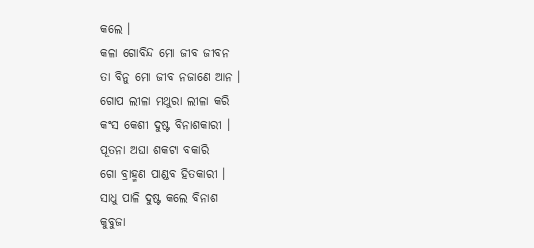କଲେ ।
କଳା ଗୋବିନ୍ଦ ମୋ ଜୀବ ଜୀବନ
ତା ବିନୁ ମୋ ଜୀବ ନଜାଣେ ଆନ ।
ଗୋପ ଲୀଳା ମଥୁରା ଲୀଳା କରି
କଂସ କେଶୀ ଦୁଷ୍ଟ ବିନାଶକାରୀ ।
ପୂତନା ଅଘା ଶକଟା ବକାରି
ଗୋ ବ୍ରାହ୍ମଣ ପାଣ୍ଡବ ହିତକାରୀ ।
ସାଧୁ ପାଳି ଦୁଷ୍ଟ କଲେ ବିନାଶ
କୁବୁଜା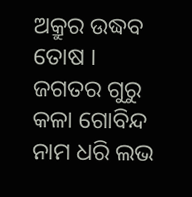ଅକ୍ରୁର ଉଦ୍ଧବ ତୋଷ ।
ଜଗତର ଗୁରୁ କଳା ଗୋବିନ୍ଦ
ନାମ ଧରି ଲଭ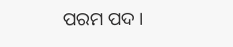ପରମ ପଦ ।